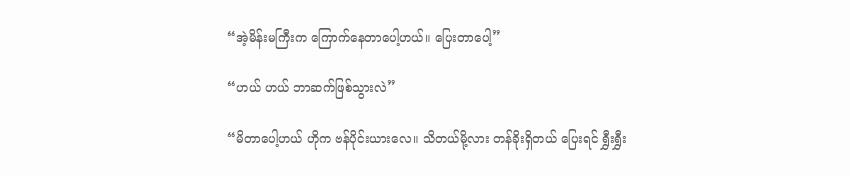“အဲ့မိန်းမကြီးက ကြောက်နေတာပေါ့ဟယ်။ ပြေးတာပေါ့”

“ဟယ် ဟယ် ဘာဆက်ဖြစ်သွားလဲ”

“မိတာပေါ့ဟယ် ဟိုက ဗန်ပိုင်းယားလေ။ သိတယ်မို့လား တန်ခိုးရှိတယ် ပြေးရင် ရွှီးရွှီး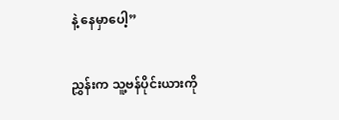နဲ့ နေမှာပေါ့”

ညွှန်းက သူ့ဗန်ပိုင်းယားကို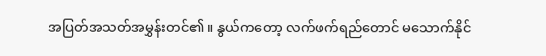အပြတ်အသတ်အမွှန်းတင်၏။ နွယ်ကတော့ လက်ဖက်ရည်တောင် မသောက်နိုင်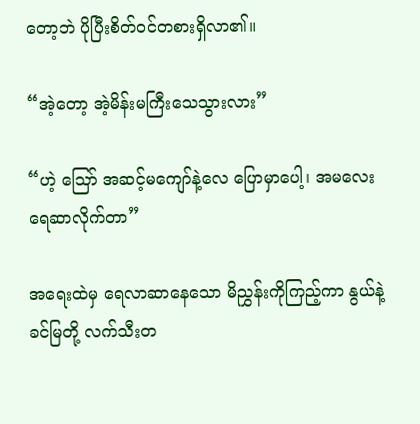တော့ဘဲ ပိုပြီးစိတ်ဝင်တစားရှိလာ၏။

“အဲ့တော့ အဲ့မိန်းမကြီးသေသွားလား”

“ဟဲ့ ဪ အဆင့်မကျော်နဲ့လေ ပြောမှာပေါ့၊ အမလေး ရေဆာလိုက်တာ”

အ‌ရေးထဲမှ ရေလာဆာနေသော မိညွှန်းကိုကြည့်ကာ နွယ်နဲ့ ခင်မြတို့ လက်သီးတ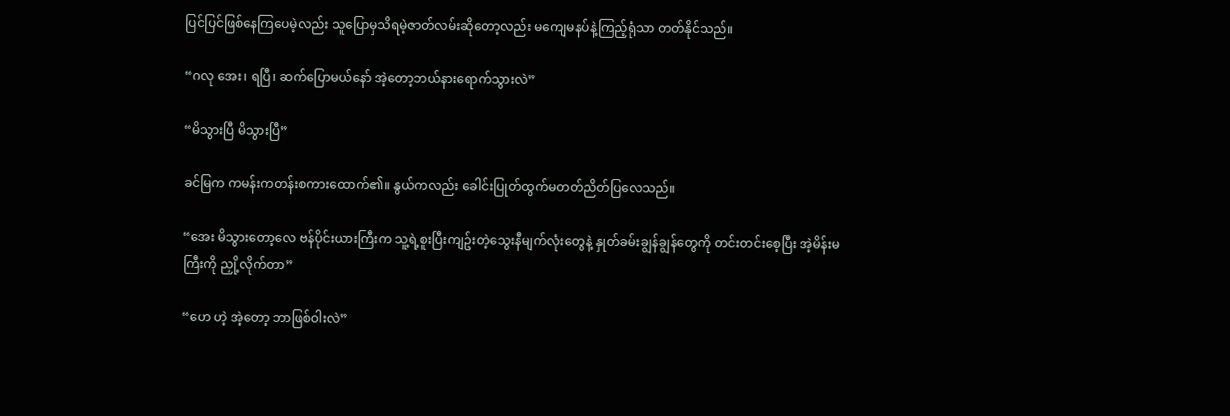ပြင်ပြင်ဖြစ်နေကြပေမဲ့လည်း သူပြောမှသိရမဲ့ဇာတ်လမ်းဆိုတော့လည်း မကျေမနပ်နဲ့ကြည့်ရုံသာ တတ်နိုင်သည်။

“ဂလု အေး၊ ရပြီ၊ ဆက်ပြောမယ်နော် အဲ့တော့ဘယ်နားရောက်သွားလဲ”

“မိသွားပြီ မိသွားပြီ”

ခင်မြက ကမန်းကတန်းစကားထောက်၏။ နွယ်ကလည်း ခေါင်းပြုတ်ထွက်မတတ်ညိတ်ပြလေသည်။

“အေး မိသွားတော့လေ ဗန်ပိုင်းယားကြီးက သူ့ရဲ့စူးပြီးကျဥ်းတဲ့သွေးနီမျက်လုံးတွေနဲ့ နှုတ်ခမ်းချွန်ချွန်တွေကို တင်းတင်းစေ့ပြီး အဲ့မိန်းမကြီးကို ညှို့လိုက်တာ”

“ဟေ ဟဲ့ အဲ့တော့ ဘာဖြစ်ဝါးလဲ”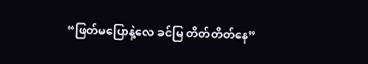“ဖြတ်မပြောနဲ့လေ ခင်မြ တိတ်တိတ်နေ”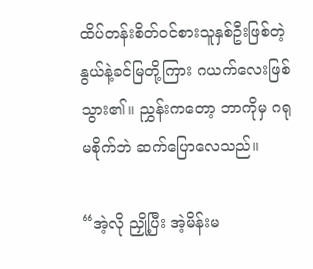ထိပ်တန်းစိတ်ဝင်စားသူနှစ်ဦးဖြစ်တဲ့ နွယ်နဲ့ခင်မြတို့ကြား ဂယက်လေးဖြစ်သွား၏။ ညွှန်းကတော့ ဘာကိုမှ ဂရုမစိုက်ဘဲ ဆက်ပြောလေသည်။

“အဲ့လို ညှို့ပြီး အဲ့မိန်းမ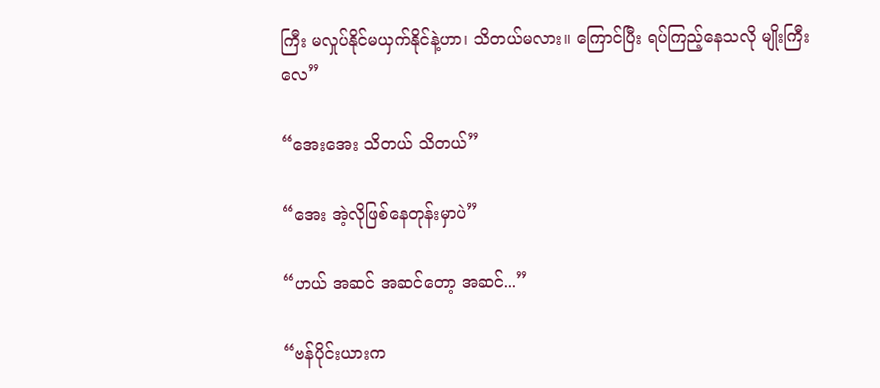ကြီး မလှုပ်နိုင်မယှက်နိုင်နဲ့ဟာ၊ သိတယ်မလား။ ကြောင်ပြီး ရပ်ကြည့်နေသလို မျိုးကြီးလေ”

“အေးအေး သိတယ် သိတယ်”

“အေး အဲ့လိုဖြစ်နေတုန်းမှာပဲ”

“ဟယ် အဆင် အဆင်တော့ အဆင်...”

“ဗန်ပိုင်းယားက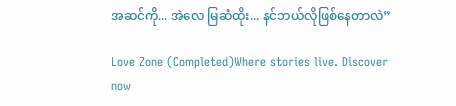အဆင်ကို... အဲလေ မြဆံထိုး... နင်ဘယ်လိုဖြစ်နေတာလဲ”

Love Zone (Completed)Where stories live. Discover now